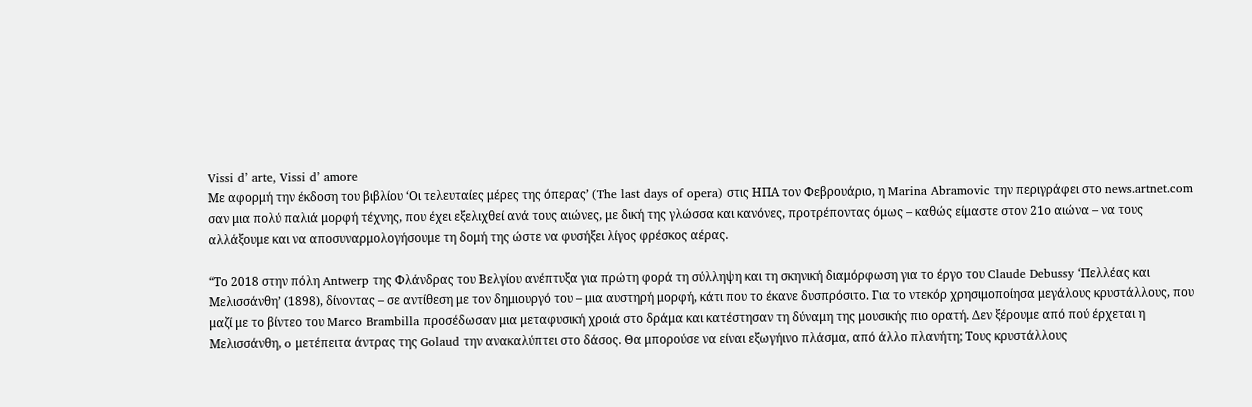Vissi d’ arte, Vissi d’ amore
Με αφορμή την έκδοση του βιβλίου ‘Οι τελευταίες μέρες της όπερας’ (The last days of opera) στις ΗΠΑ τον Φεβρουάριο, η Marina Abramovic την περιγράφει στο news.artnet.com σαν μια πολύ παλιά μορφή τέχνης, που έχει εξελιχθεί ανά τους αιώνες, με δική της γλώσσα και κανόνες, προτρέποντας όμως – καθώς είμαστε στον 21ο αιώνα – να τους αλλάξουμε και να αποσυναρμολογήσουμε τη δομή της ώστε να φυσήξει λίγος φρέσκος αέρας.

“Το 2018 στην πόλη Antwerp της Φλάνδρας του Βελγίου ανέπτυξα για πρώτη φορά τη σύλληψη και τη σκηνική διαμόρφωση για το έργο του Claude Debussy ‘Πελλέας και Μελισσάνθη’ (1898), δίνοντας – σε αντίθεση με τον δημιουργό του – μια αυστηρή μορφή, κάτι που το έκανε δυσπρόσιτο. Για το ντεκόρ χρησιμοποίησα μεγάλους κρυστάλλους, που μαζί με το βίντεο του Marco Brambilla προσέδωσαν μια μεταφυσική χροιά στο δράμα και κατέστησαν τη δύναμη της μουσικής πιο ορατή. Δεν ξέρουμε από πού έρχεται η Μελισσάνθη, o μετέπειτα άντρας της Golaud την ανακαλύπτει στο δάσος. Θα μπορούσε να είναι εξωγήινο πλάσμα, από άλλο πλανήτη; Τους κρυστάλλους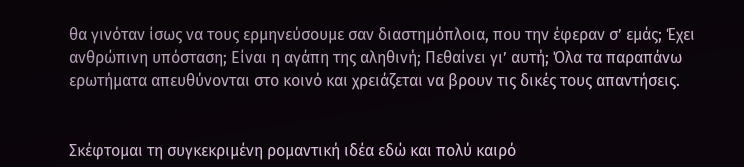θα γινόταν ίσως να τους ερμηνεύσουμε σαν διαστημόπλοια, που την έφεραν σ’ εμάς; Έχει ανθρώπινη υπόσταση; Είναι η αγάπη της αληθινή; Πεθαίνει γι’ αυτή; Όλα τα παραπάνω ερωτήματα απευθύνονται στο κοινό και χρειάζεται να βρουν τις δικές τους απαντήσεις.


Σκέφτομαι τη συγκεκριμένη ρομαντική ιδέα εδώ και πολύ καιρό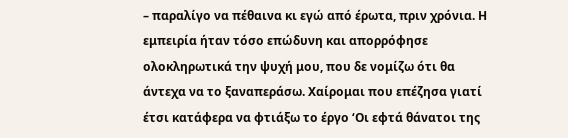– παραλίγο να πέθαινα κι εγώ από έρωτα, πριν χρόνια. Η εμπειρία ήταν τόσο επώδυνη και απορρόφησε ολοκληρωτικά την ψυχή μου, που δε νομίζω ότι θα άντεχα να το ξαναπεράσω. Χαίρομαι που επέζησα γιατί έτσι κατάφερα να φτιάξω το έργο ‘Οι εφτά θάνατοι της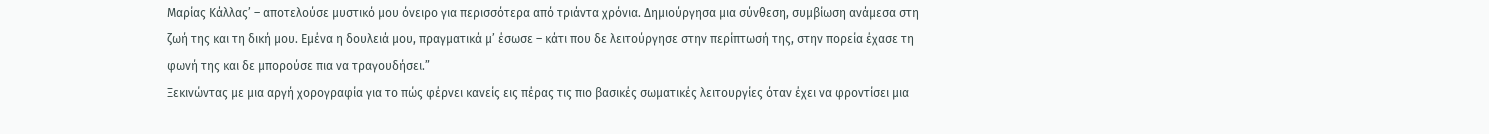Μαρίας Κάλλας’ – αποτελούσε μυστικό μου όνειρο για περισσότερα από τριάντα χρόνια. Δημιούργησα μια σύνθεση, συμβίωση ανάμεσα στη ζωή της και τη δική μου. Εμένα η δουλειά μου, πραγματικά μ’ έσωσε – κάτι που δε λειτούργησε στην περίπτωσή της, στην πορεία έχασε τη φωνή της και δε μπορούσε πια να τραγουδήσει.”
Ξεκινώντας με μια αργή χορογραφία για το πώς φέρνει κανείς εις πέρας τις πιο βασικές σωματικές λειτουργίες όταν έχει να φροντίσει μια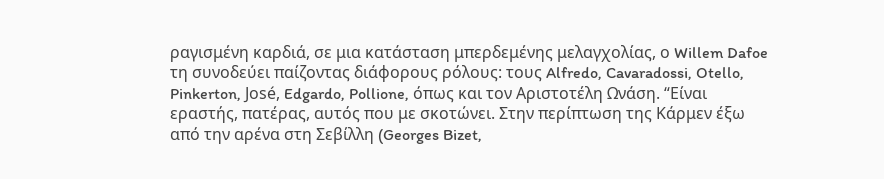ραγισμένη καρδιά, σε μια κατάσταση μπερδεμένης μελαγχολίας, ο Willem Dafoe τη συνοδεύει παίζοντας διάφορους ρόλους: τους Alfredo, Cavaradossi, Otello, Pinkerton, José, Edgardo, Pollione, όπως και τον Αριστοτέλη Ωνάση. “Είναι εραστής, πατέρας, αυτός που με σκοτώνει. Στην περίπτωση της Κάρμεν έξω από την αρένα στη Σεβίλλη (Georges Bizet,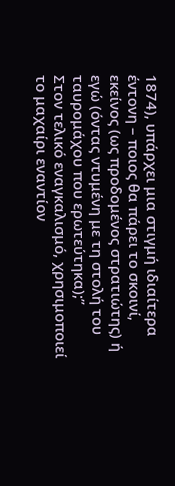1874), υπάρχει μια στιγμή ιδιαίτερα έντονη – ποιος θα πάρει το σκοινί, εκείνος (ως προδομένος στρατιώτης) ή εγώ (όντας ντυμένη με τη στολή του ταυρομάχου που ερωτεύτηκα);”
Στον τελικό εναγκαλισμό, χρησιμοποιεί το μαχαίρι εναντίον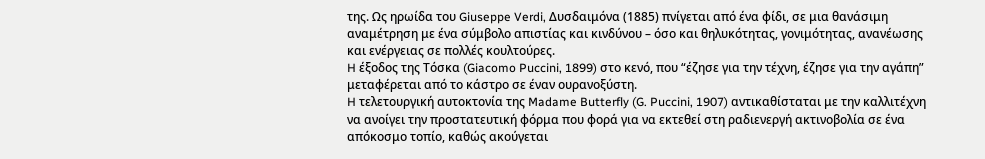της. Ως ηρωίδα του Giuseppe Verdi, Δυσδαιμόνα (1885) πνίγεται από ένα φίδι, σε μια θανάσιμη αναμέτρηση με ένα σύμβολο απιστίας και κινδύνου – όσο και θηλυκότητας, γονιμότητας, ανανέωσης και ενέργειας σε πολλές κουλτούρες.
H έξοδος της Τόσκα (Giacomo Puccini, 1899) στο κενό, που “έζησε για την τέχνη, έζησε για την αγάπη” μεταφέρεται από το κάστρο σε έναν ουρανοξύστη.
H τελετουργική αυτοκτονία της Madame Butterfly (G. Puccini, 1907) αντικαθίσταται με την καλλιτέχνη να ανοίγει την προστατευτική φόρμα που φορά για να εκτεθεί στη ραδιενεργή ακτινοβολία σε ένα απόκοσμο τοπίο, καθώς ακούγεται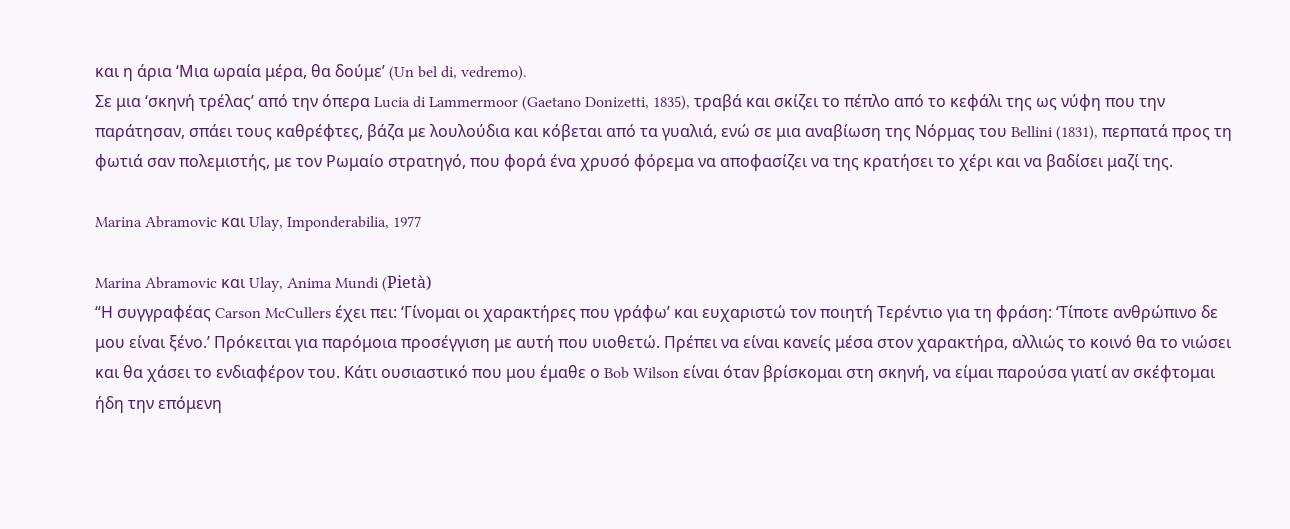και η άρια ‘Μια ωραία μέρα, θα δούμε’ (Un bel di, vedremo).
Σε μια ‘σκηνή τρέλας’ από την όπερα Lucia di Lammermoor (Gaetano Donizetti, 1835), τραβά και σκίζει το πέπλο από το κεφάλι της ως νύφη που την παράτησαν, σπάει τους καθρέφτες, βάζα με λουλούδια και κόβεται από τα γυαλιά, ενώ σε μια αναβίωση της Νόρμας του Bellini (1831), περπατά προς τη φωτιά σαν πολεμιστής, με τον Ρωμαίο στρατηγό, που φορά ένα χρυσό φόρεμα να αποφασίζει να της κρατήσει το χέρι και να βαδίσει μαζί της.

Marina Abramovic και Ulay, Imponderabilia, 1977

Marina Abramovic και Ulay, Anima Mundi (Pietà)
“Η συγγραφέας Carson McCullers έχει πει: ‘Γίνομαι οι χαρακτήρες που γράφω’ και ευχαριστώ τον ποιητή Τερέντιο για τη φράση: ‘Τίποτε ανθρώπινο δε μου είναι ξένο.’ Πρόκειται για παρόμοια προσέγγιση με αυτή που υιοθετώ. Πρέπει να είναι κανείς μέσα στον χαρακτήρα, αλλιώς το κοινό θα το νιώσει και θα χάσει το ενδιαφέρον του. Κάτι ουσιαστικό που μου έμαθε ο Bob Wilson είναι όταν βρίσκομαι στη σκηνή, να είμαι παρούσα γιατί αν σκέφτομαι ήδη την επόμενη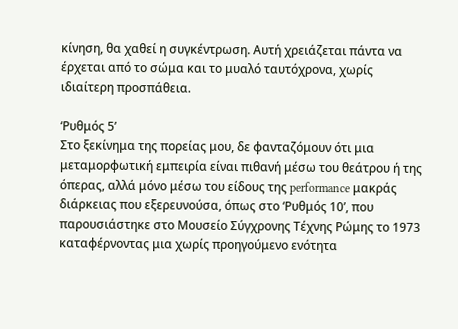κίνηση, θα χαθεί η συγκέντρωση. Αυτή χρειάζεται πάντα να έρχεται από το σώμα και το μυαλό ταυτόχρονα, χωρίς ιδιαίτερη προσπάθεια.

‘Ρυθμός 5’
Στο ξεκίνημα της πορείας μου, δε φανταζόμουν ότι μια μεταμορφωτική εμπειρία είναι πιθανή μέσω του θεάτρου ή της όπερας, αλλά μόνο μέσω του είδους της performance μακράς διάρκειας που εξερευνούσα, όπως στο ‘Ρυθμός 10’, που παρουσιάστηκε στο Μουσείο Σύγχρονης Τέχνης Ρώμης το 1973 καταφέρνοντας μια χωρίς προηγούμενο ενότητα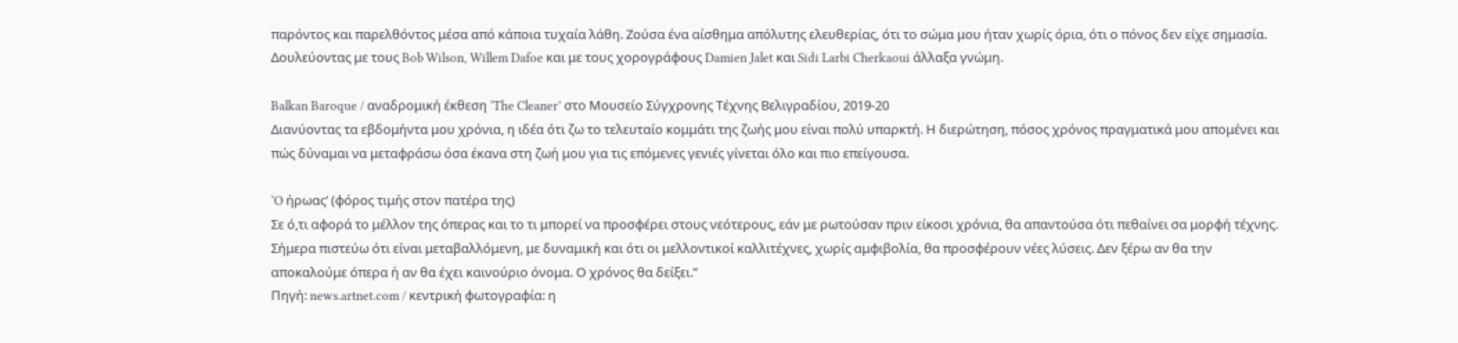παρόντος και παρελθόντος μέσα από κάποια τυχαία λάθη. Ζούσα ένα αίσθημα απόλυτης ελευθερίας, ότι το σώμα μου ήταν χωρίς όρια, ότι ο πόνος δεν είχε σημασία. Δουλεύοντας με τους Bob Wilson, Willem Dafoe και με τους χορογράφους Damien Jalet και Sidi Larbi Cherkaoui άλλαξα γνώμη.

Balkan Baroque / αναδρομική έκθεση ‘The Cleaner’ στο Μουσείο Σύγχρονης Τέχνης Βελιγραδίου, 2019-20
Διανύοντας τα εβδομήντα μου χρόνια, η ιδέα ότι ζω το τελευταίο κομμάτι της ζωής μου είναι πολύ υπαρκτή. Η διερώτηση, πόσος χρόνος πραγματικά μου απομένει και πώς δύναμαι να μεταφράσω όσα έκανα στη ζωή μου για τις επόμενες γενιές γίνεται όλο και πιο επείγουσα.

‘O ήρωας’ (φόρος τιμής στον πατέρα της)
Σε ό,τι αφορά το μέλλον της όπερας και το τι μπορεί να προσφέρει στους νεότερους, εάν με ρωτούσαν πριν είκοσι χρόνια, θα απαντούσα ότι πεθαίνει σα μορφή τέχνης. Σήμερα πιστεύω ότι είναι μεταβαλλόμενη, με δυναμική και ότι οι μελλοντικοί καλλιτέχνες, χωρίς αμφιβολία, θα προσφέρουν νέες λύσεις. Δεν ξέρω αν θα την αποκαλούμε όπερα ή αν θα έχει καινούριο όνομα. Ο χρόνος θα δείξει.”
Πηγή: news.artnet.com / κεντρική φωτογραφία: η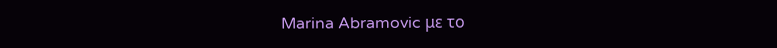Marina Abramovic με το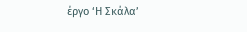έργο ‘Η Σκάλα’